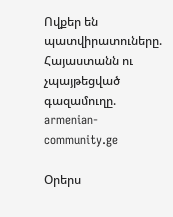Ովքեր են պատվիրատուները. Հայաստանն ու չպայթեցված գազամուղը. armenian-community.ge

Օրերս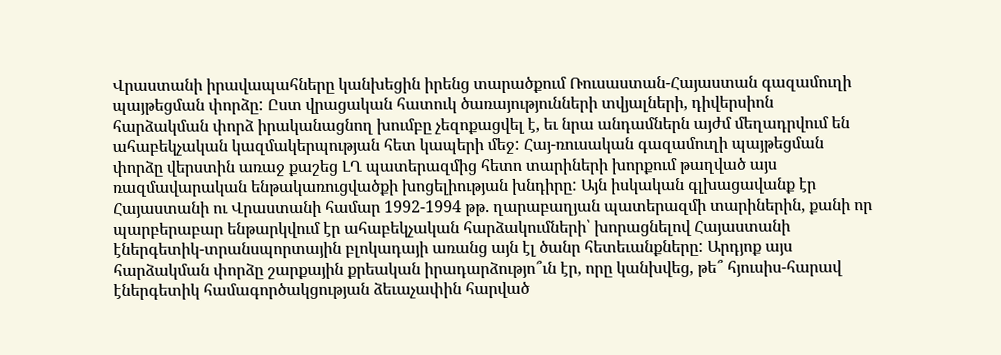Վրաստանի իրավապահները կանխեցին իրենց տարածքում Ռուսաստան-Հայաստան գազամուղի պայթեցման փորձը: Ըստ վրացական հատուկ ծառայությունների տվյալների, դիվերսիոն հարձակման փորձ իրականացնող խումբը չեզոքացվել է, եւ նրա անդամներն այժմ մեղադրվում են ահաբեկչական կազմակերպության հետ կապերի մեջ: Հայ-ռուսական գազամուղի պայթեցման փորձը վերստին առաջ քաշեց ԼՂ պատերազմից հետո տարիների խորքում թաղված այս ռազմավարական ենթակառուցվածքի խոցելիության խնդիրը: Այն իսկական գլխացավանք էր Հայաստանի ու Վրաստանի համար 1992-1994 թթ. ղարաբաղյան պատերազմի տարիներին, քանի որ պարբերաբար ենթարկվում էր ահաբեկչական հարձակումների՝ խորացնելով Հայաստանի էներգետիկ-տրանսպորտային բլոկադայի առանց այն էլ ծանր հետեւանքները: Արդյոք այս հարձակման փորձը շարքային քրեական իրադարձությո՞ւն էր, որը կանխվեց, թե՞ հյուսիս-հարավ էներգետիկ համագործակցության ձեւաչափին հարված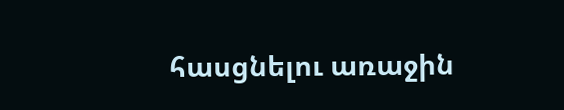հասցնելու առաջին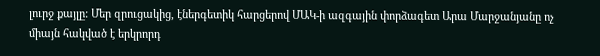լուրջ քայլը: Մեր զրուցակից, էներգետիկ հարցերով ՄԱԿ-ի ազգային փորձագետ Արա Մարջանյանը ոչ միայն հակված է երկրորդ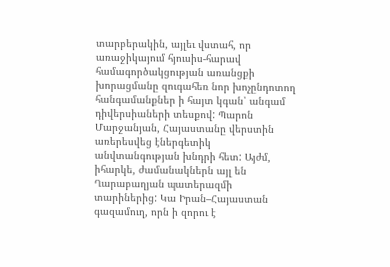տարբերակին, այլեւ վստահ, որ առաջիկայում հյուսիս-հարավ համագործակցության առանցքի խորացմանը զուգահեռ նոր խոչընդոտող հանգամանքներ ի հայտ կգան՝ անգամ դիվերսիաների տեսքով: Պարոն Մարջանյան, Հայաստանը վերստին առերեսվեց էներգետիկ անվտանգության խնդրի հետ: Այժմ, իհարկե, ժամանակներն այլ են Ղարաբաղյան պատերազմի տարիներից: Կա Իրան–Հայաստան գազամուղ, որն ի զորու է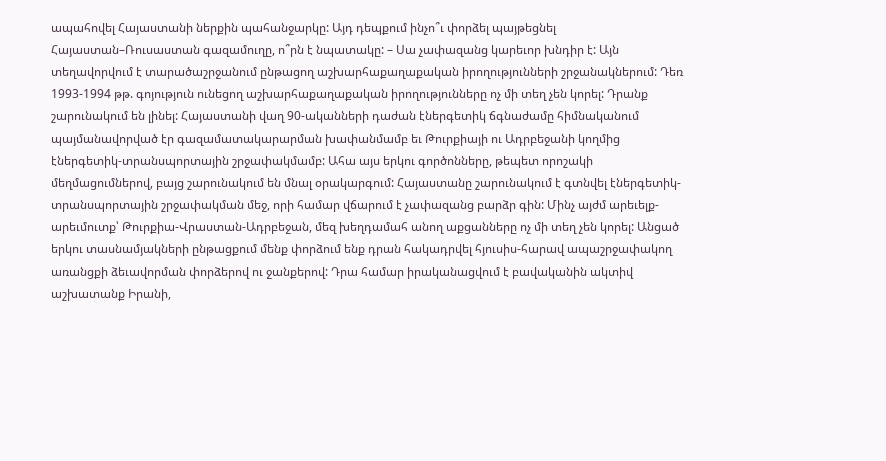ապահովել Հայաստանի ներքին պահանջարկը: Այդ դեպքում ինչո՞ւ փորձել պայթեցնել Հայաստան–Ռուսաստան գազամուղը, ո՞րն է նպատակը: – Սա չափազանց կարեւոր խնդիր է: Այն տեղավորվում է տարածաշրջանում ընթացող աշխարհաքաղաքական իրողությունների շրջանակներում: Դեռ 1993-1994 թթ. գոյություն ունեցող աշխարհաքաղաքական իրողությունները ոչ մի տեղ չեն կորել: Դրանք շարունակում են լինել: Հայաստանի վաղ 90-ականների դաժան էներգետիկ ճգնաժամը հիմնականում պայմանավորված էր գազամատակարարման խափանմամբ եւ Թուրքիայի ու Ադրբեջանի կողմից էներգետիկ-տրանսպորտային շրջափակմամբ: Ահա այս երկու գործոնները, թեպետ որոշակի մեղմացումներով, բայց շարունակում են մնալ օրակարգում: Հայաստանը շարունակում է գտնվել էներգետիկ-տրանսպորտային շրջափակման մեջ, որի համար վճարում է չափազանց բարձր գին: Մինչ այժմ արեւելք-արեւմուտք՝ Թուրքիա-Վրաստան-Ադրբեջան, մեզ խեղդամահ անող աքցանները ոչ մի տեղ չեն կորել: Անցած երկու տասնամյակների ընթացքում մենք փորձում ենք դրան հակադրվել հյուսիս-հարավ ապաշրջափակող առանցքի ձեւավորման փորձերով ու ջանքերով: Դրա համար իրականացվում է բավականին ակտիվ աշխատանք Իրանի,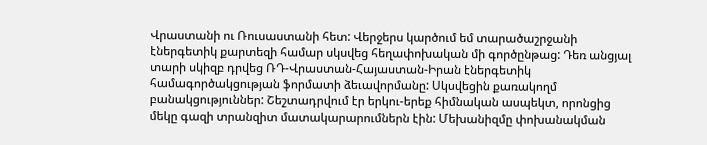Վրաստանի ու Ռուսաստանի հետ: Վերջերս կարծում եմ տարածաշրջանի էներգետիկ քարտեզի համար սկսվեց հեղափոխական մի գործընթաց: Դեռ անցյալ տարի սկիզբ դրվեց ՌԴ-Վրաստան-Հայաստան-Իրան էներգետիկ համագործակցության ֆորմատի ձեւավորմանը: Սկսվեցին քառակողմ բանակցություններ: Շեշտադրվում էր երկու-երեք հիմնական ասպեկտ, որոնցից մեկը գազի տրանզիտ մատակարարումներն էին: Մեխանիզմը փոխանակման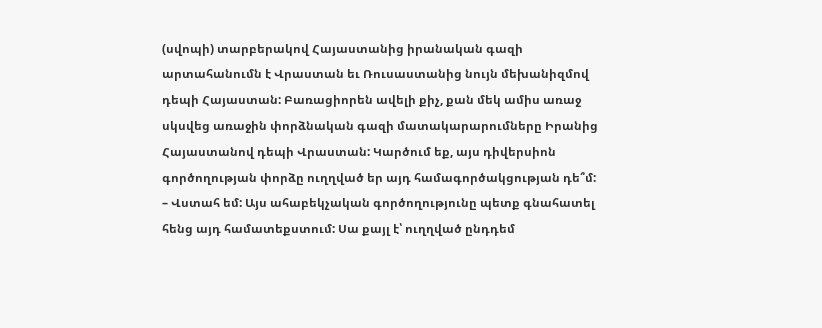(սվոպի) տարբերակով Հայաստանից իրանական գազի արտահանումն է Վրաստան եւ Ռուսաստանից նույն մեխանիզմով դեպի Հայաստան: Բառացիորեն ավելի քիչ, քան մեկ ամիս առաջ սկսվեց առաջին փորձնական գազի մատակարարումները Իրանից Հայաստանով դեպի Վրաստան: Կարծում եք, այս դիվերսիոն գործողության փորձը ուղղված եր այդ համագործակցության դե՞մ: – Վստահ եմ: Այս ահաբեկչական գործողությունը պետք գնահատել հենց այդ համատեքստում: Սա քայլ է՝ ուղղված ընդդեմ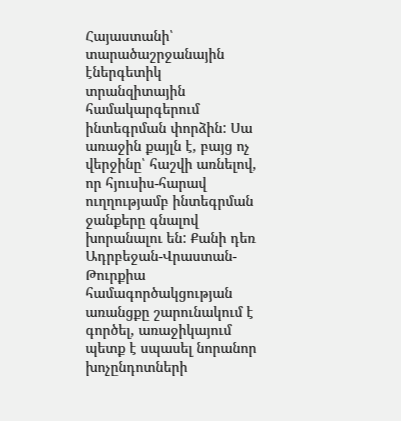Հայաստանի՝ տարածաշրջանային էներգետիկ տրանզիտային համակարգերում ինտեգրման փորձին: Սա առաջին քայլն է, բայց ոչ վերջինը՝ հաշվի առնելով, որ հյուսիս-հարավ ուղղությամբ ինտեգրման ջանքերը գնալով խորանալու են: Քանի դեռ Ադրբեջան-Վրաստան-Թուրքիա համագործակցության առանցքը շարունակում է գործել, առաջիկայում պետք է սպասել նորանոր խոչընդոտների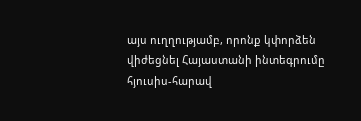այս ուղղությամբ, որոնք կփորձեն վիժեցնել Հայաստանի ինտեգրումը հյուսիս-հարավ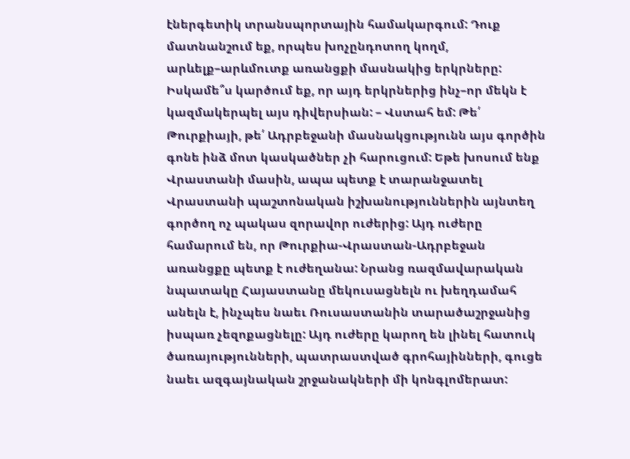էներգետիկ տրանսպորտային համակարգում: Դուք մատնանշում եք, որպես խոչընդոտող կողմ, արևելք–արևմուտք առանցքի մասնակից երկրները: Իսկամե՞ս կարծում եք, որ այդ երկրներից ինչ–որ մեկն է կազմակերպել այս դիվերսիան: – Վստահ եմ: Թե՛ Թուրքիայի, թե՛ Ադրբեջանի մասնակցությունն այս գործին գոնե ինձ մոտ կասկածներ չի հարուցում: Եթե խոսում ենք Վրաստանի մասին, ապա պետք է տարանջատել Վրաստանի պաշտոնական իշխանություններին այնտեղ գործող ոչ պակաս զորավոր ուժերից: Այդ ուժերը համարում են, որ Թուրքիա-Վրաստան-Ադրբեջան առանցքը պետք է ուժեղանա: Նրանց ռազմավարական նպատակը Հայաստանը մեկուսացնելն ու խեղդամահ անելն է, ինչպես նաեւ Ռուսաստանին տարածաշրջանից իսպառ չեզոքացնելը: Այդ ուժերը կարող են լինել հատուկ ծառայությունների, պատրաստված գրոհայինների, գուցե նաեւ ազգայնական շրջանակների մի կոնգլոմերատ: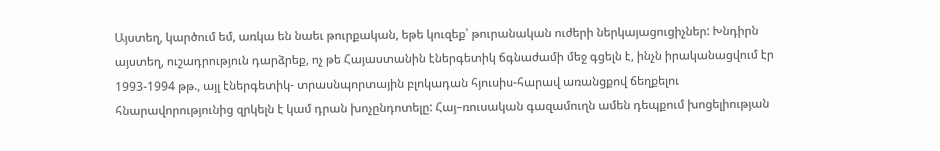Այստեղ, կարծում եմ, առկա են նաեւ թուրքական, եթե կուզեք՝ թուրանական ուժերի ներկայացուցիչներ: Խնդիրն այստեղ, ուշադրություն դարձրեք, ոչ թե Հայաստանին էներգետիկ ճգնաժամի մեջ գցելն է, ինչն իրականացվում էր 1993-1994 թթ., այլ էներգետիկ- տրասնպորտային բլոկադան հյուսիս-հարավ առանցքով ճեղքելու հնարավորությունից զրկելն է կամ դրան խոչընդոտելը: Հայ–ռուսական գազամուղն ամեն դեպքում խոցելիության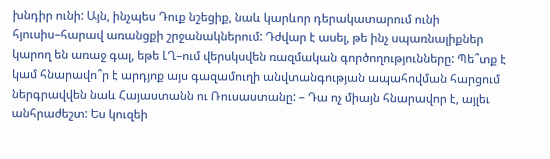խնդիր ունի: Այն, ինչպես Դուք նշեցիք, նաև կարևոր դերակատարում ունի հյուսիս–հարավ առանցքի շրջանակներում: Դժվար է ասել, թե ինչ սպառնալիքներ կարող են առաջ գալ, եթե ԼՂ–ում վերսկսվեն ռազմական գործողությունները: Պե՞տք է կամ հնարավո՞ր է արդյոք այս գազամուղի անվտանգության ապահովման հարցում ներգրավվեն նաև Հայաստանն ու Ռուսաստանը: – Դա ոչ միայն հնարավոր է, այլեւ անհրաժեշտ: Ես կուզեի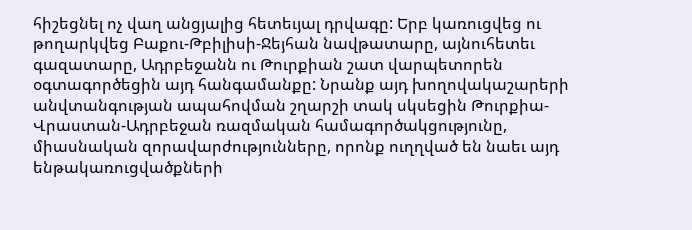հիշեցնել ոչ վաղ անցյալից հետեւյալ դրվագը: Երբ կառուցվեց ու թողարկվեց Բաքու-Թբիլիսի-Ջեյհան նավթատարը, այնուհետեւ գազատարը, Ադրբեջանն ու Թուրքիան շատ վարպետորեն օգտագործեցին այդ հանգամանքը: Նրանք այդ խողովակաշարերի անվտանգության ապահովման շղարշի տակ սկսեցին Թուրքիա-Վրաստան-Ադրբեջան ռազմական համագործակցությունը, միասնական զորավարժությունները, որոնք ուղղված են նաեւ այդ ենթակառուցվածքների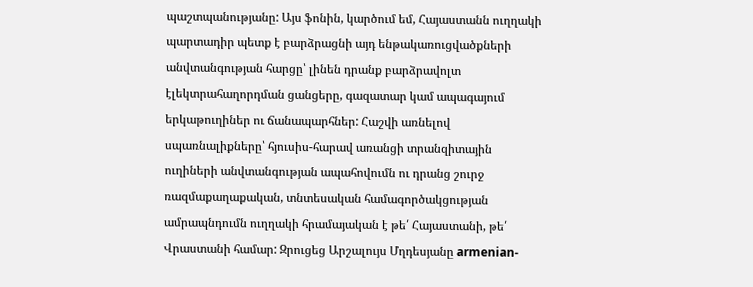պաշտպանությանը: Այս ֆոնին, կարծում եմ, Հայաստանն ուղղակի պարտադիր պետք է բարձրացնի այդ ենթակառուցվածքների անվտանգության հարցը՝ լինեն դրանք բարձրավոլտ էլեկտրահաղորդման ցանցերը, գազատար կամ ապագայում երկաթուղիներ ու ճանապարհներ: Հաշվի առնելով սպառնալիքները՝ հյուսիս-հարավ առանցի տրանզիտային ուղիների անվտանգության ապահովումն ու դրանց շուրջ ռազմաքաղաքական, տնտեսական համագործակցության ամրապնդումն ուղղակի հրամայական է թե՛ Հայաստանի, թե՛ Վրաստանի համար: Զրուցեց Արշալույս Մղդեսյանը armenian-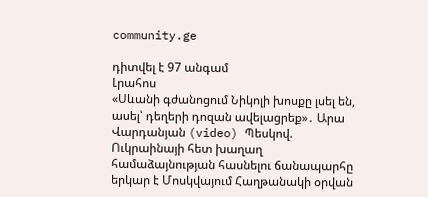community.ge

դիտվել է 97 անգամ
Լրահոս
«Սևանի գժանոցում Նիկոլի խոսքը լսել են, ասել՝ դեղերի դոզան ավելացրեք»․ Արա Վարդանյան (video) Պեսկով. Ուկրաինայի հետ խաղաղ համաձայնության հասնելու ճանապարհը երկար է Մոսկվայում Հաղթանակի օրվան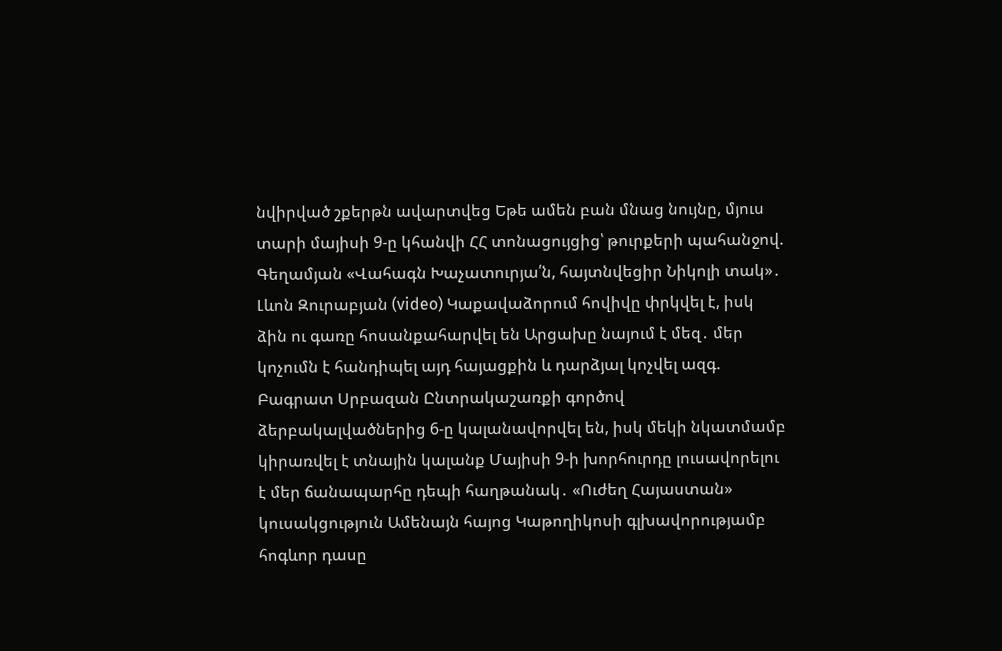նվիրված շքերթն ավարտվեց Եթե ամեն բան մնաց նույնը, մյուս տարի մայիսի 9-ը կհանվի ՀՀ տոնացույցից՝ թուրքերի պահանջով. Գեղամյան «Վահագն Խաչատուրյա՛ն, հայտնվեցիր Նիկոլի տակ»․ Լևոն Զուրաբյան (video) Կաքավաձորում հովիվը փրկվել է, իսկ ձին ու գառը հոսանքահարվել են Արցախը նայում է մեզ․ մեր կոչումն է հանդիպել այդ հայացքին և դարձյալ կոչվել ազգ. Բագրատ Սրբազան Ընտրակաշառքի գործով ձերբակալվածներից 6-ը կալանավորվել են, իսկ մեկի նկատմամբ կիրառվել է տնային կալանք Մայիսի 9-ի խորհուրդը լուսավորելու է մեր ճանապարհը դեպի հաղթանակ․ «Ուժեղ Հայաստան» կուսակցություն Ամենայն հայոց Կաթողիկոսի գլխավորությամբ հոգևոր դասը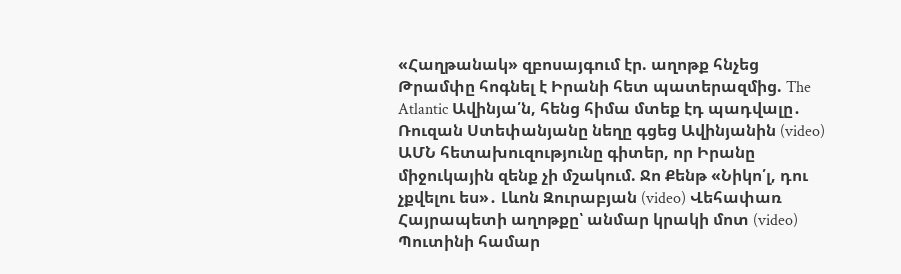«Հաղթանակ» զբոսայգում էր. աղոթք հնչեց Թրամփը հոգնել է Իրանի հետ պատերազմից. The Atlantic Ավինյա՛ն, հենց հիմա մտեք էդ պադվալը․ Ռուզան Ստեփանյանը նեղը գցեց Ավինյանին (video) ԱՄՆ հետախուզությունը գիտեր, որ Իրանը միջուկային զենք չի մշակում. Ջո Քենթ «Նիկո՛լ, դու չքվելու ես»․ Լևոն Զուրաբյան (video) Վեհափառ Հայրապետի աղոթքը՝ անմար կրակի մոտ (video) Պուտինի համար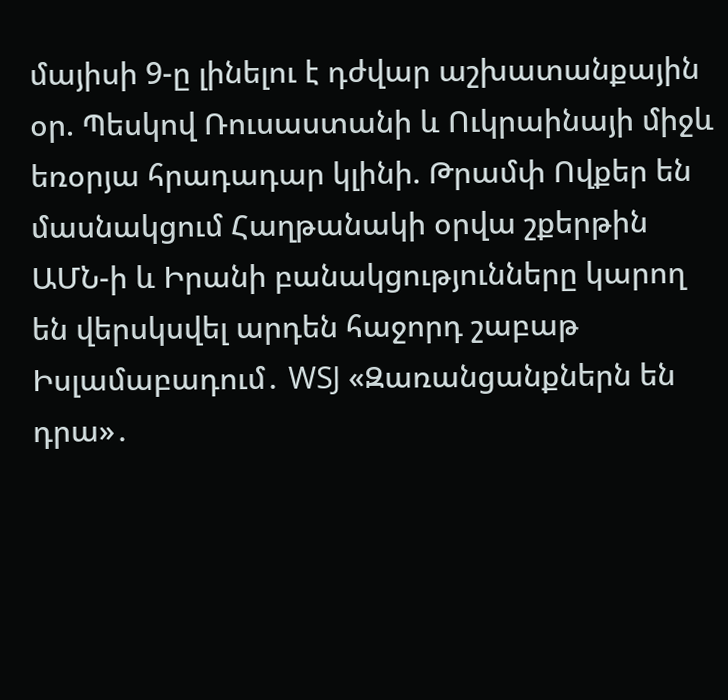մայիսի 9-ը լինելու է դժվար աշխատանքային օր. Պեսկով Ռուսաստանի և Ուկրաինայի միջև եռօրյա հրադադար կլինի. Թրամփ Ովքեր են մասնակցում Հաղթանակի օրվա շքերթին ԱՄՆ-ի և Իրանի բանակցությունները կարող են վերսկսվել արդեն հաջորդ շաբաթ Իսլամաբադում․ WSJ «Զառանցանքներն են դրա»․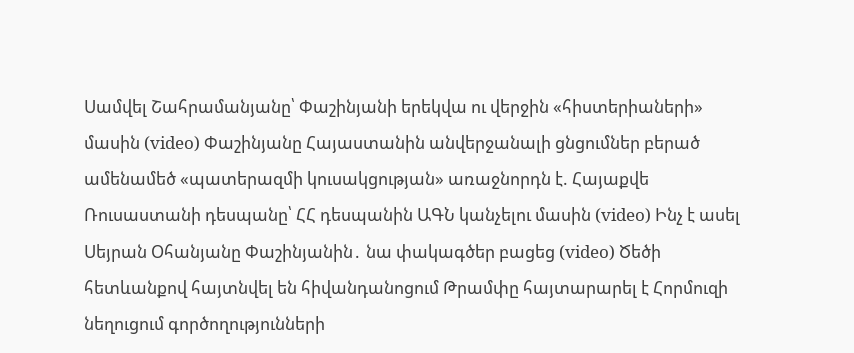Սամվել Շահրամանյանը՝ Փաշինյանի երեկվա ու վերջին «հիստերիաների» մասին (video) Փաշինյանը Հայաստանին անվերջանալի ցնցումներ բերած ամենամեծ «պատերազմի կուսակցության» առաջնորդն է. Հայաքվե Ռուսաստանի դեսպանը՝ ՀՀ դեսպանին ԱԳՆ կանչելու մասին (video) Ինչ է ասել Սեյրան Օհանյանը Փաշինյանին․ նա փակագծեր բացեց (video) Ծեծի հետևանքով հայտնվել են հիվանդանոցում Թրամփը հայտարարել է Հորմուզի նեղուցում գործողությունների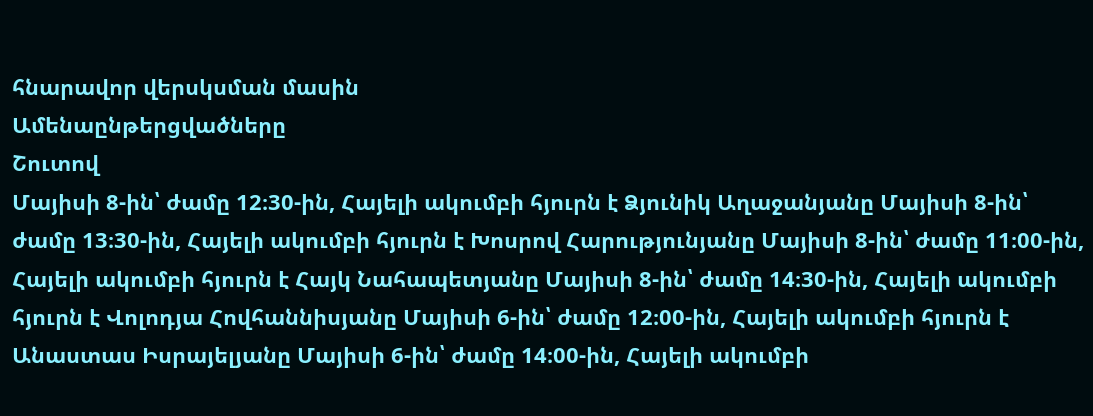հնարավոր վերսկսման մասին
Ամենաընթերցվածները
Շուտով
Մայիսի 8-ին՝ ժամը 12։30-ին, Հայելի ակումբի հյուրն է Ձյունիկ Աղաջանյանը Մայիսի 8-ին՝ ժամը 13։30-ին, Հայելի ակումբի հյուրն է Խոսրով Հարությունյանը Մայիսի 8-ին՝ ժամը 11։00-ին, Հայելի ակումբի հյուրն է Հայկ Նահապետյանը Մայիսի 8-ին՝ ժամը 14։30-ին, Հայելի ակումբի հյուրն է Վոլոդյա Հովհաննիսյանը Մայիսի 6-ին՝ ժամը 12։00-ին, Հայելի ակումբի հյուրն է Անաստաս Իսրայելյանը Մայիսի 6-ին՝ ժամը 14։00-ին, Հայելի ակումբի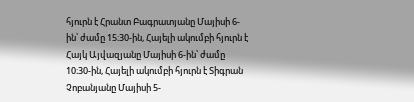հյուրն է Հրանտ Բագրատյանը Մայիսի 6-ին՝ ժամը 15։30-ին, Հայելի ակումբի հյուրն է Հայկ Այվազյանը Մայիսի 6-ին՝ ժամը 10։30-ին, Հայելի ակումբի հյուրն է Տիգրան Չոբանյանը Մայիսի 5-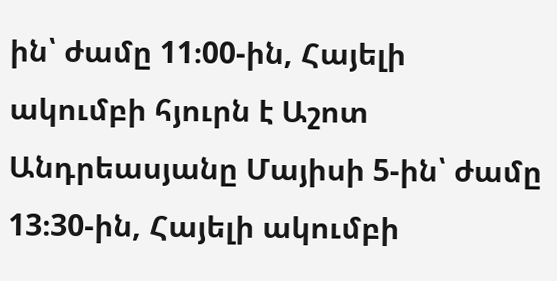ին՝ ժամը 11։00-ին, Հայելի ակումբի հյուրն է Աշոտ Անդրեասյանը Մայիսի 5-ին՝ ժամը 13։30-ին, Հայելի ակումբի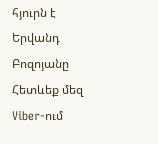հյուրն է Երվանդ Բոզոյանը
Հետևեք մեզ Viber-ում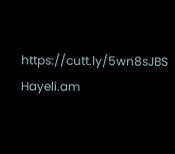https://cutt.ly/5wn8sJBS
Hayeli.am